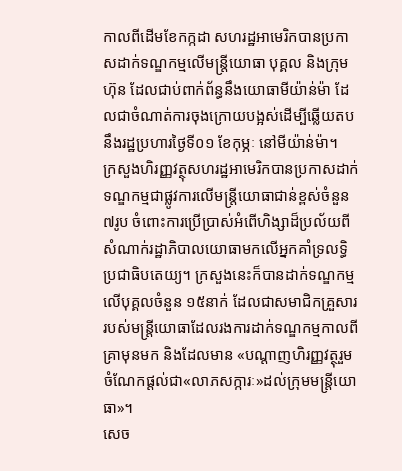កាលពីដើមខែកក្កដា សហរដ្ឋអាមេរិកបានប្រកាសដាក់ទណ្ឌកម្មលើមន្រ្តីយោធា បុគ្គល និងក្រុមហ៊ុន ដែលជាប់ពាក់ព័ន្ធនឹងយោធាមីយ៉ាន់ម៉ា ដែលជាចំណាត់ការចុងក្រោយបង្អស់ដើម្បីឆ្លើយតបនឹងរដ្ឋប្រហារថ្ងៃទី០១ ខែកុម្ភៈ នៅមីយ៉ាន់ម៉ា។
ក្រសួងហិរញ្ញវត្ថុសហរដ្ឋអាមេរិកបានប្រកាសដាក់ទណ្ឌកម្មជាផ្លូវការលើមន្រ្តីយោធាជាន់ខ្ពស់ចំនួន ៧រូប ចំពោះការប្រើប្រាស់អំពើហិង្សាដ៏ប្រល័យពីសំណាក់រដ្ឋាភិបាលយោធាមកលើអ្នកគាំទ្រលទ្ធិប្រជាធិបតេយ្យ។ ក្រសួងនេះក៏បានដាក់ទណ្ឌកម្មលើបុគ្គលចំនួន ១៥នាក់ ដែលជាសមាជិកគ្រួសាររបស់មន្រ្តីយោធាដែលរងការដាក់ទណ្ឌកម្មកាលពីគ្រាមុនមក និងដែលមាន «បណ្តាញហិរញ្ញវត្ថុរួមចំណែកផ្តល់ជា«លាភសក្ការៈ»ដល់ក្រុមមន្រ្តីយោធា»។
សេច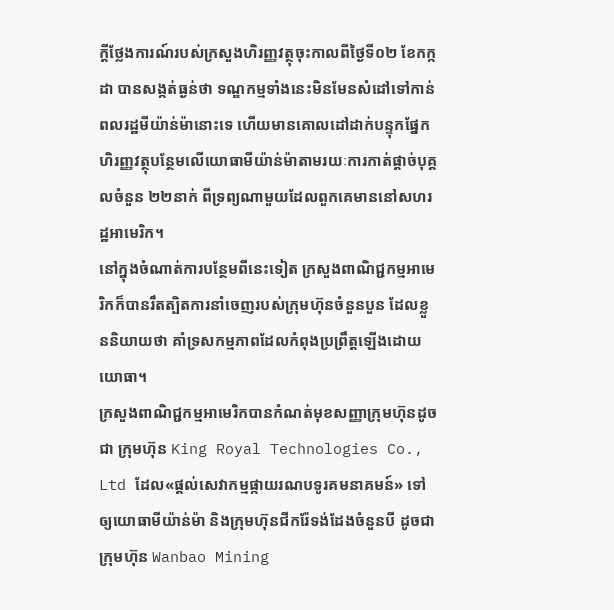ក្តីថ្លែងការណ៍របស់ក្រសួងហិរញ្ញវត្ថុចុះកាលពីថ្ងៃទី០២ ខែកក្កដា បានសង្កត់ធ្ងន់ថា ទណ្ឌកម្មទាំងនេះមិនមែនសំដៅទៅកាន់ពលរដ្ឋមីយ៉ាន់ម៉ានោះទេ ហើយមានគោលដៅដាក់បន្ទុកផ្នែកហិរញ្ញវត្ថុបន្ថែមលើយោធាមីយ៉ាន់ម៉ាតាមរយៈការកាត់ផ្តាច់បុគ្គលចំនួន ២២នាក់ ពីទ្រព្យណាមួយដែលពួកគេមាននៅសហរដ្ឋអាមេរិក។
នៅក្នុងចំណាត់ការបន្ថែមពីនេះទៀត ក្រសួងពាណិជ្ជកម្មអាមេរិកក៏បានរឹតត្បិតការនាំចេញរបស់ក្រុមហ៊ុនចំនួនបួន ដែលខ្លួននិយាយថា គាំទ្រសកម្មភាពដែលកំពុងប្រព្រឹត្តឡើងដោយយោធា។
ក្រសួងពាណិជ្ជកម្មអាមេរិកបានកំណត់មុខសញ្ញាក្រុមហ៊ុនដូចជា ក្រុមហ៊ុន King Royal Technologies Co., Ltd ដែល«ផ្តល់សេវាកម្មផ្កាយរណបទូរគមនាគមន៍» ទៅឲ្យយោធាមីយ៉ាន់ម៉ា និងក្រុមហ៊ុនជីករ៉ែទង់ដែងចំនួនបី ដូចជា ក្រុមហ៊ុន Wanbao Mining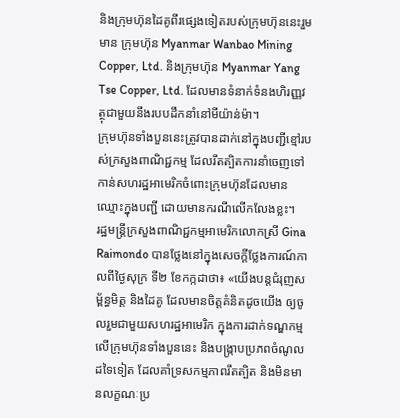និងក្រុមហ៊ុនដៃគូពីរផ្សេងទៀតរបស់ក្រុមហ៊ុននេះរួមមាន ក្រុមហ៊ុន Myanmar Wanbao Mining Copper, Ltd. និងក្រុមហ៊ុន Myanmar Yang Tse Copper, Ltd. ដែលមានទំនាក់ទំនងហិរញ្ញវត្ថុជាមួយនឹងរបបដឹកនាំនៅមីយ៉ាន់ម៉ា។
ក្រុមហ៊ុនទាំងបួននេះត្រូវបានដាក់នៅក្នុងបញ្ជីខ្មៅរបស់ក្រសួងពាណិជ្ជកម្ម ដែលរឹតត្បិតការនាំចេញទៅកាន់សហរដ្ឋអាមេរិកចំពោះក្រុមហ៊ុនដែលមានឈ្មោះក្នុងបញ្ជី ដោយមានករណីលើកលែងខ្លះ។
រដ្ឋមន្រ្តីក្រសួងពាណិជ្ជកម្មអាមេរិកលោកស្រី Gina Raimondo បានថ្លែងនៅក្នុងសេចក្តីថ្លែងការណ៍កាលពីថ្ងៃសុក្រ ទី២ ខែកក្កដាថា៖ «យើងបន្តជំរុញសម្ព័ន្ធមិត្ត និងដៃគូ ដែលមានចិត្តគំនិតដូចយើង ឲ្យចូលរួមជាមួយសហរដ្ឋអាមេរិក ក្នុងការដាក់ទណ្ឌកម្មលើក្រុមហ៊ុនទាំងបួននេះ និងបង្រ្កាបប្រភពចំណូលដទៃទៀត ដែលគាំទ្រសកម្មភាពរឹតត្បិត និងមិនមានលក្ខណៈប្រ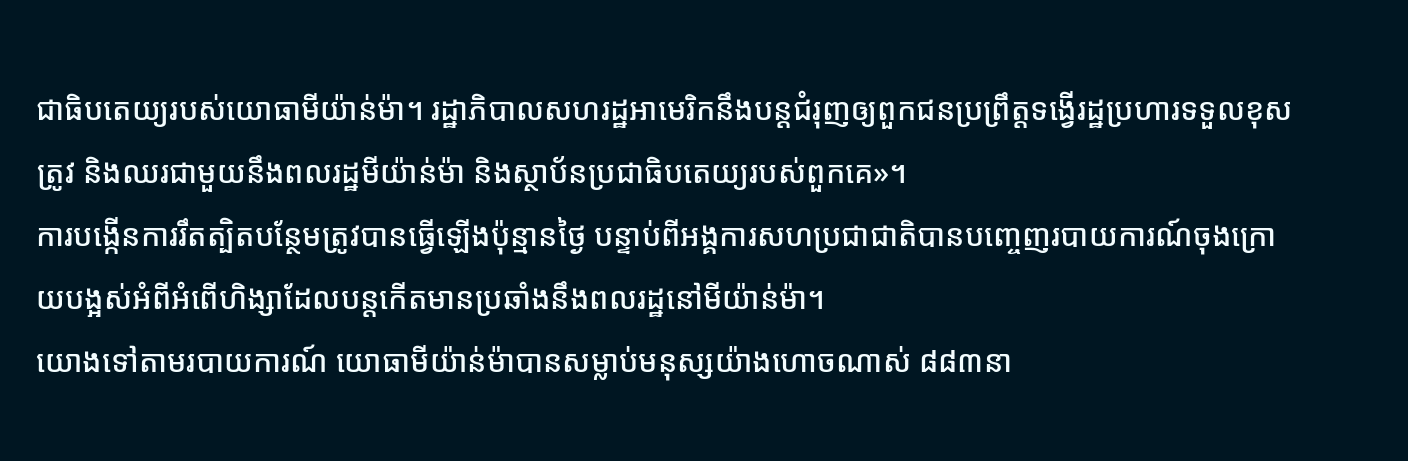ជាធិបតេយ្យរបស់យោធាមីយ៉ាន់ម៉ា។ រដ្ឋាភិបាលសហរដ្ឋអាមេរិកនឹងបន្តជំរុញឲ្យពួកជនប្រព្រឹត្តទង្វើរដ្ឋប្រហារទទួលខុសត្រូវ និងឈរជាមួយនឹងពលរដ្ឋមីយ៉ាន់ម៉ា និងស្ថាប័នប្រជាធិបតេយ្យរបស់ពួកគេ»។
ការបង្កើនការរឹតត្បិតបន្ថែមត្រូវបានធ្វើឡើងប៉ុន្មានថ្ងៃ បន្ទាប់ពីអង្គការសហប្រជាជាតិបានបញ្ចេញរបាយការណ៍ចុងក្រោយបង្អស់អំពីអំពើហិង្សាដែលបន្តកើតមានប្រឆាំងនឹងពលរដ្ឋនៅមីយ៉ាន់ម៉ា។
យោងទៅតាមរបាយការណ៍ យោធាមីយ៉ាន់ម៉ាបានសម្លាប់មនុស្សយ៉ាងហោចណាស់ ៨៨៣នា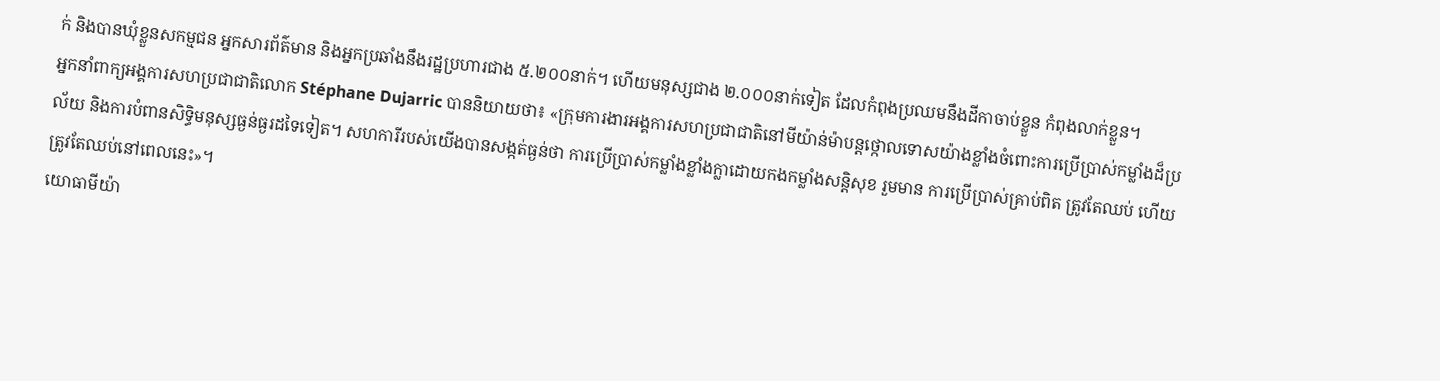ក់ និងបានឃុំខ្លួនសកម្មជន អ្នកសារព័ត៌មាន និងអ្នកប្រឆាំងនឹងរដ្ឋប្រហារជាង ៥.២០០នាក់។ ហើយមនុស្សជាង ២.០០០នាក់ទៀត ដែលកំពុងប្រឈមនឹងដីកាចាប់ខ្លួន កំពុងលាក់ខ្លួន។
អ្នកនាំពាក្យអង្គការសហប្រជាជាតិលោក Stéphane Dujarric បាននិយាយថា៖ «ក្រុមការងារអង្គការសហប្រជាជាតិនៅមីយ៉ាន់ម៉ាបន្តថ្កោលទោសយ៉ាងខ្លាំងចំពោះការប្រើប្រាស់កម្លាំងដ៏ប្រល័យ និងការបំពានសិទ្ធិមនុស្សធ្ងន់ធ្ងរដទៃទៀត។ សហការីរបស់យើងបានសង្កត់ធ្ងន់ថា ការប្រើប្រាស់កម្លាំងខ្លាំងក្លាដោយកងកម្លាំងសន្តិសុខ រួមមាន ការប្រើប្រាស់គ្រាប់ពិត ត្រូវតែឈប់ ហើយត្រូវតែឈប់នៅពេលនេះ»។
យោធាមីយ៉ា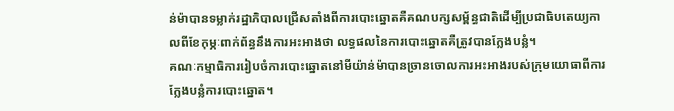ន់ម៉ាបានទម្លាក់រដ្ឋាភិបាលជ្រើសតាំងពីការបោះឆ្នោតគឺគណបក្សសម្ព័ន្ធជាតិដើម្បីប្រជាធិបតេយ្យកាលពីខែកុម្ភៈពាក់ព័ន្ធនឹងការអះអាងថា លទ្ធផលនៃការបោះឆ្នោតគឺត្រូវបានក្លែងបន្លំ។
គណៈកម្មាធិការរៀបចំការបោះឆ្នោតនៅមីយ៉ាន់ម៉ាបានច្រានចោលការអះអាងរបស់ក្រុមយោធាពីការក្លែងបន្លំការបោះឆ្នោត។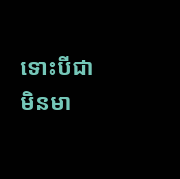ទោះបីជាមិនមា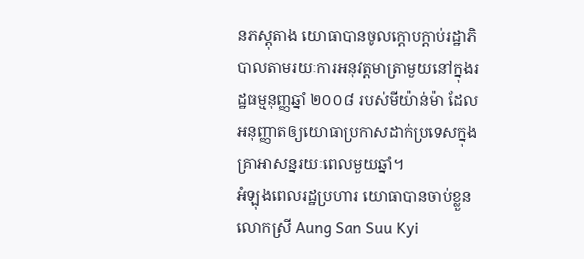នភស្តុតាង យោធាបានចូលក្តោបក្តាប់រដ្ឋាភិបាលតាមរយៈការអនុវត្តមាត្រាមួយនៅក្នុងរដ្ឋធម្មនុញ្ញឆ្នាំ ២០០៨ របស់មីយ៉ាន់ម៉ា ដែលអនុញ្ញាតឲ្យយោធាប្រកាសដាក់ប្រទេសក្នុងគ្រាអាសន្នរយៈពេលមួយឆ្នាំ។
អំឡុងពេលរដ្ឋប្រហារ យោធាបានចាប់ខ្លួនលោកស្រី Aung San Suu Kyi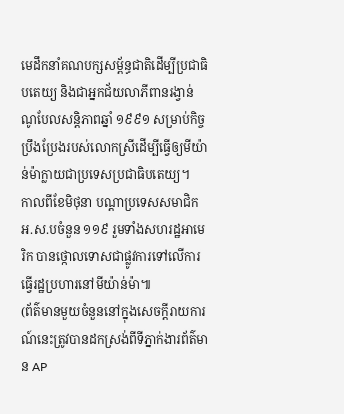មេដឹកនាំគណបក្សសម្ព័ន្ធជាតិដើម្បីប្រជាធិបតេយ្យ និងជាអ្នកជ័យលាភីពានរង្វាន់ណូបែលសន្តិភាពឆ្នាំ ១៩៩១ សម្រាប់កិច្ចប្រឹងប្រែងរបស់លោកស្រីដើម្បីធ្វើឲ្យមីយ៉ាន់ម៉ាក្លាយជាប្រទេសប្រជាធិបតេយ្យ។
កាលពីខែមិថុនា បណ្តាប្រទេសសមាជិកអ.ស.បចំនួន ១១៩ រួមទាំងសហរដ្ឋអាមេរិក បានថ្កោលទោសជាផ្លូវការទៅលើការធ្វើរដ្ឋប្រហារនៅមីយ៉ាន់ម៉ា៕
(ព័ត៌មានមួយចំនួននៅក្នុងសេចក្ដីរាយការណ៍នេះត្រូវបានដកស្រង់ពីទីភ្នាក់ងារព័ត៌មាន AP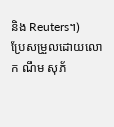និង Reuters។)
ប្រែសម្រួលដោយលោក ណឹម សុភ័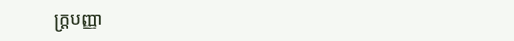ក្រ្តបញ្ញា